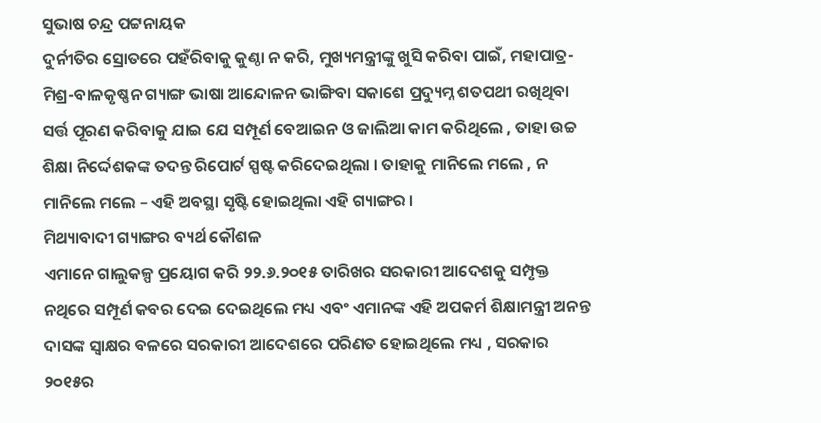ସୁଭାଷ ଚନ୍ଦ୍ର ପଟ୍ଟନାୟକ
ଦୁର୍ନୀତିର ସ୍ରୋତରେ ପହଁରିବାକୁ କୁଣ୍ଠା ନ କରି, ମୁଖ୍ୟମନ୍ତ୍ରୀଙ୍କୁ ଖୁସି କରିବା ପାଇଁ, ମହାପାତ୍ର-ମିଶ୍ର-ବାଳକୃଷ୍ଣନ ଗ୍ୟାଙ୍ଗ ଭାଷା ଆନ୍ଦୋଳନ ଭାଙ୍ଗିବା ସକାଶେ ପ୍ରଦ୍ୟୁମ୍ନ ଶତପଥୀ ରଖିଥିବା ସର୍ତ୍ତ ପୂରଣ କରିବାକୁ ଯାଇ ଯେ ସମ୍ପୂର୍ଣ ବେଆଇନ ଓ ଜାଲିଆ କାମ କରିଥିଲେ , ତାହା ଉଚ୍ଚ ଶିକ୍ଷା ନିର୍ଦ୍ଦେଶକଙ୍କ ତଦନ୍ତ ରିପୋର୍ଟ ସ୍ପଷ୍ଟ କରିଦେଇଥିଲା । ତାହାକୁ ମାନିଲେ ମଲେ , ନ ମାନିଲେ ମଲେ – ଏହି ଅବସ୍ଥା ସୃଷ୍ଟି ହୋଇଥିଲା ଏହି ଗ୍ୟାଙ୍ଗର ।
ମିଥ୍ୟାବାଦୀ ଗ୍ୟାଙ୍ଗର ବ୍ୟର୍ଥ କୌଶଳ
ଏମାନେ ଗାଲୁକଳ୍ପ ପ୍ରୟୋଗ କରି ୨୨.୬.୨୦୧୫ ତାରିଖର ସରକାରୀ ଆଦେଶକୁ ସମ୍ପୃକ୍ତ ନଥିରେ ସମ୍ପୂର୍ଣ କବର ଦେଇ ଦେଇଥିଲେ ମଧ୍ୟ ଏବଂ ଏମାନଙ୍କ ଏହି ଅପକର୍ମ ଶିକ୍ଷାମନ୍ତ୍ରୀ ଅନନ୍ତ ଦାସଙ୍କ ସ୍ଵାକ୍ଷର ବଳରେ ସରକାରୀ ଆଦେଶରେ ପରିଣତ ହୋଇଥିଲେ ମଧ୍ୟ , ସରକାର ୨୦୧୫ର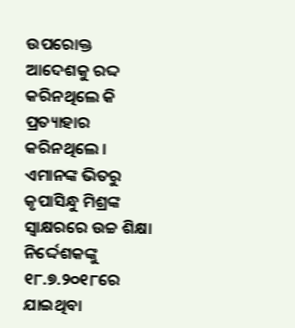ଉପରୋକ୍ତ ଆଦେଶକୁ ରଦ୍ଦ କରିନଥିଲେ କି ପ୍ରତ୍ୟାହାର କରିନଥିଲେ । ଏମାନଙ୍କ ଭିତରୁ କୃପାସିନ୍ଧୁ ମିଶ୍ରଙ୍କ ସ୍ଵାକ୍ଷରରେ ଉଚ୍ଚ ଶିକ୍ଷା ନିର୍ଦ୍ଦେଶକଙ୍କୁ ୧୮.୭.୨୦୧୮ରେ ଯାଇଥିବା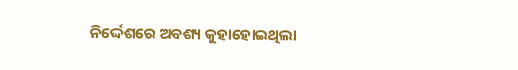ନିର୍ଦ୍ଦେଶରେ ଅବଶ୍ୟ କୁହାହୋଇଥିଲା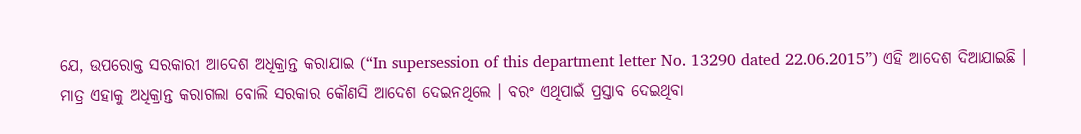ଯେ, ଉପରୋକ୍ତ ସରକାରୀ ଆଦେଶ ଅଧିକ୍ରାନ୍ତ କରାଯାଇ (“In supersession of this department letter No. 13290 dated 22.06.2015”) ଏହି ଆଦେଶ ଦିଆଯାଇଛି । ମାତ୍ର ଏହାକୁ ଅଧିକ୍ରାନ୍ତ କରାଗଲା ବୋଲି ସରକାର କୌଣସି ଆଦେଶ ଦେଇନଥିଲେ । ବରଂ ଏଥିପାଇଁ ପ୍ରସ୍ତାବ ଦେଇଥିବା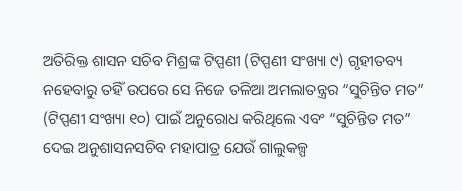ଅତିରିକ୍ତ ଶାସନ ସଚିବ ମିଶ୍ରଙ୍କ ଟିପ୍ପଣୀ (ଟିପ୍ପଣୀ ସଂଖ୍ୟା ୯) ଗୃହୀତବ୍ୟ ନହେବାରୁ ତହିଁ ଉପରେ ସେ ନିଜେ ତଳିଆ ଅମଲାତନ୍ତ୍ରର “ସୁଚିନ୍ତିତ ମତ” (ଟିପ୍ପଣୀ ସଂଖ୍ୟା ୧୦) ପାଇଁ ଅନୁରୋଧ କରିଥିଲେ ଏବଂ “ସୁଚିନ୍ତିତ ମତ” ଦେଇ ଅନୁଶାସନସଚିବ ମହାପାତ୍ର ଯେଉଁ ଗାଲୁକଳ୍ପ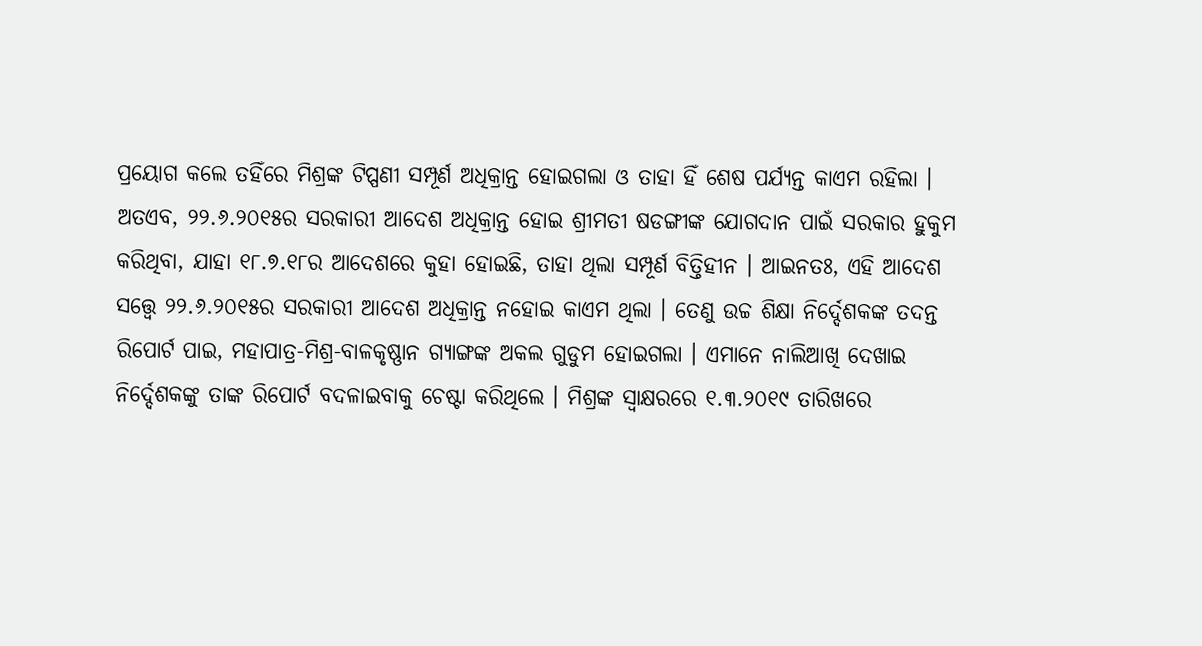ପ୍ରୟୋଗ କଲେ ତହିଁରେ ମିଶ୍ରଙ୍କ ଟିପ୍ପଣୀ ସମ୍ପୂର୍ଣ ଅଧିକ୍ରାନ୍ତ ହୋଇଗଲା ଓ ତାହା ହିଁ ଶେଷ ପର୍ଯ୍ୟନ୍ତ କାଏମ ରହିଲା ।
ଅତଏବ, ୨୨.୬.୨୦୧୫ର ସରକାରୀ ଆଦେଶ ଅଧିକ୍ରାନ୍ତ ହୋଇ ଶ୍ରୀମତୀ ଷଡଙ୍ଗୀଙ୍କ ଯୋଗଦାନ ପାଇଁ ସରକାର ହୁକୁମ କରିଥିବା, ଯାହା ୧୮.୭.୧୮ର ଆଦେଶରେ କୁହା ହୋଇଛି, ତାହା ଥିଲା ସମ୍ପୂର୍ଣ ବିତ୍ତିହୀନ । ଆଇନତଃ, ଏହି ଆଦେଶ ସତ୍ତ୍ୱେ ୨୨.୬.୨୦୧୫ର ସରକାରୀ ଆଦେଶ ଅଧିକ୍ରାନ୍ତ ନହୋଇ କାଏମ ଥିଲା । ତେଣୁ ଉଚ୍ଚ ଶିକ୍ଷା ନିର୍ଦ୍ଦେଶକଙ୍କ ତଦନ୍ତ ରିପୋର୍ଟ ପାଇ, ମହାପାତ୍ର-ମିଶ୍ର-ବାଳକୃଷ୍ଣାନ ଗ୍ୟାଙ୍ଗଙ୍କ ଅକଲ ଗୁଡୁମ ହୋଇଗଲା । ଏମାନେ ନାଲିଆଖି ଦେଖାଇ ନିର୍ଦ୍ଦେଶକଙ୍କୁ ତାଙ୍କ ରିପୋର୍ଟ ବଦଳାଇବାକୁ ଚେଷ୍ଟା କରିଥିଲେ । ମିଶ୍ରଙ୍କ ସ୍ଵାକ୍ଷରରେ ୧.୩.୨୦୧୯ ତାରିଖରେ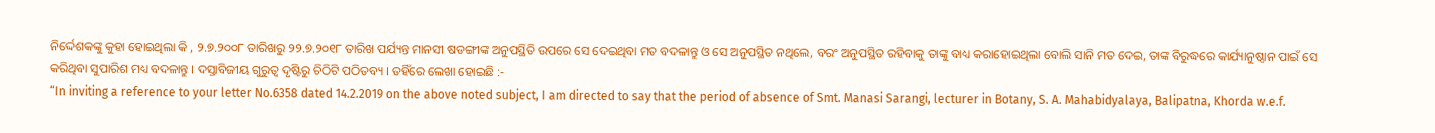ନିର୍ଦ୍ଦେଶକଙ୍କୁ କୁହା ହୋଇଥିଲା କି , ୨.୭.୨୦୦୮ ତାରିଖରୁ ୨୨.୭.୨୦୧୮ ତାରିଖ ପର୍ଯ୍ୟନ୍ତ ମାନସୀ ଷଡଙ୍ଗୀଙ୍କ ଅନୁପସ୍ଥିତି ଉପରେ ସେ ଦେଇଥିବା ମତ ବଦଳାନ୍ତୁ ଓ ସେ ଅନୁପସ୍ଥିତ ନଥିଲେ, ବରଂ ଅନୁପସ୍ଥିତ ରହିବାକୁ ତାଙ୍କୁ ବାଧ୍ୟ କରାହୋଇଥିଲା ବୋଲି ସାନି ମତ ଦେଇ, ତାଙ୍କ ବିରୁଦ୍ଧରେ କାର୍ଯ୍ୟାନୁଷ୍ଠାନ ପାଇଁ ସେ କରିଥିବା ସୁପାରିଶ ମଧ୍ୟ ବଦଳାନ୍ତୁ । ଦସ୍ତାବିଜୀୟ ଗୁରୁତ୍ଵ ଦୃଷ୍ଟିରୁ ଚିଠିଟି ପଠିତବ୍ୟ । ତହିଁରେ ଲେଖା ହୋଇଛି :-
“In inviting a reference to your letter No.6358 dated 14.2.2019 on the above noted subject, I am directed to say that the period of absence of Smt. Manasi Sarangi, lecturer in Botany, S. A. Mahabidyalaya, Balipatna, Khorda w.e.f.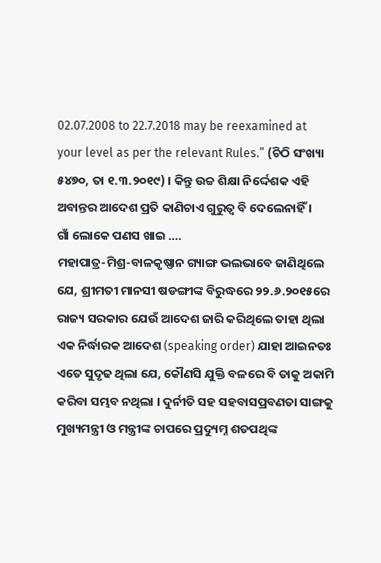02.07.2008 to 22.7.2018 may be reexamined at your level as per the relevant Rules.” (ଚିଠି ସଂଖ୍ୟା ୫୪୭୦, ତା ୧.୩.୨୦୧୯) । କିନ୍ତୁ ଉଚ୍ଚ ଶିକ୍ଷା ନିର୍ଦ୍ଦେଶକ ଏହି ଅବାନ୍ତର ଆଦେଶ ପ୍ରତି କାଣିଚାଏ ଗୁରୁତ୍ଵ ବି ଦେଲେନାହିଁ ।
ଗାଁ ଲୋକେ ପଣସ ଖାଇ ….
ମହାପାତ୍ର-ମିଶ୍ର-ବାଳକୃଷ୍ଣାନ ଗ୍ୟାଙ୍ଗ ଭଲଭାବେ ଜାଣିଥିଲେ ଯେ, ଶ୍ରୀମତୀ ମାନସୀ ଷଡଙ୍ଗୀଙ୍କ ବିରୁଦ୍ଧରେ ୨୨.୬.୨୦୧୫ରେ ରାଜ୍ୟ ସରକାର ଯେଉଁ ଆଦେଶ ଜାରି କରିଥିଲେ ତାହା ଥିଲା ଏକ ନିର୍ଦ୍ଧାରକ ଆଦେଶ (speaking order) ଯାହା ଆଇନତଃ ଏତେ ସୁଦୃଢ ଥିଲା ଯେ, କୌଣସି ଯୁକ୍ତି ବଳରେ ବି ତାକୁ ଅକାମି କରିବା ସମ୍ଭବ ନଥିଲା । ଦୁର୍ନୀତି ସହ ସହବାସପ୍ରବଣତା ସାଙ୍ଗକୁ ମୁଖ୍ୟମନ୍ତ୍ରୀ ଓ ମନ୍ତ୍ରୀଙ୍କ ଚାପରେ ପ୍ରଦ୍ୟୁମ୍ନ ଶତପଥିଙ୍କ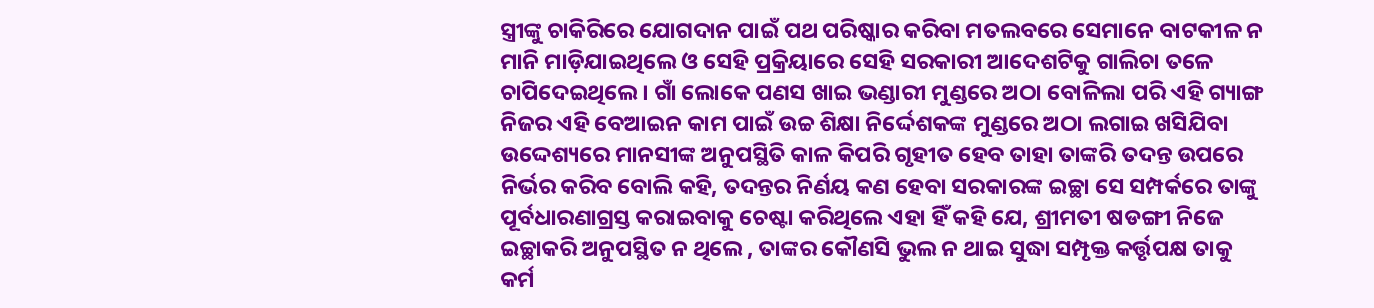ସ୍ତ୍ରୀଙ୍କୁ ଚାକିରିରେ ଯୋଗଦାନ ପାଇଁ ପଥ ପରିଷ୍କାର କରିବା ମତଲବରେ ସେମାନେ ବାଟକୀଳ ନ ମାନି ମାଡ଼ିଯାଇଥିଲେ ଓ ସେହି ପ୍ରକ୍ରିୟାରେ ସେହି ସରକାରୀ ଆଦେଶଟିକୁ ଗାଲିଚା ତଳେ ଚାପିଦେଇଥିଲେ । ଗାଁ ଲୋକେ ପଣସ ଖାଇ ଭଣ୍ଡାରୀ ମୁଣ୍ଡରେ ଅଠା ବୋଳିଲା ପରି ଏହି ଗ୍ୟାଙ୍ଗ ନିଜର ଏହି ବେଆଇନ କାମ ପାଇଁ ଉଚ୍ଚ ଶିକ୍ଷା ନିର୍ଦ୍ଦେଶକଙ୍କ ମୁଣ୍ଡରେ ଅଠା ଲଗାଇ ଖସିଯିବା ଉଦ୍ଦେଶ୍ୟରେ ମାନସୀଙ୍କ ଅନୁପସ୍ଥିତି କାଳ କିପରି ଗୃହୀତ ହେବ ତାହା ତାଙ୍କରି ତଦନ୍ତ ଉପରେ ନିର୍ଭର କରିବ ବୋଲି କହି, ତଦନ୍ତର ନିର୍ଣୟ କଣ ହେବା ସରକାରଙ୍କ ଇଚ୍ଛା ସେ ସମ୍ପର୍କରେ ତାଙ୍କୁ ପୂର୍ବଧାରଣାଗ୍ରସ୍ତ କରାଇବାକୁ ଚେଷ୍ଟା କରିଥିଲେ ଏହା ହିଁ କହି ଯେ, ଶ୍ରୀମତୀ ଷଡଙ୍ଗୀ ନିଜେ ଇଚ୍ଛାକରି ଅନୁପସ୍ଥିତ ନ ଥିଲେ , ତାଙ୍କର କୌଣସି ଭୁଲ ନ ଥାଇ ସୁଦ୍ଧା ସମ୍ପୃକ୍ତ କର୍ତ୍ତୃପକ୍ଷ ତାକୁ କର୍ମ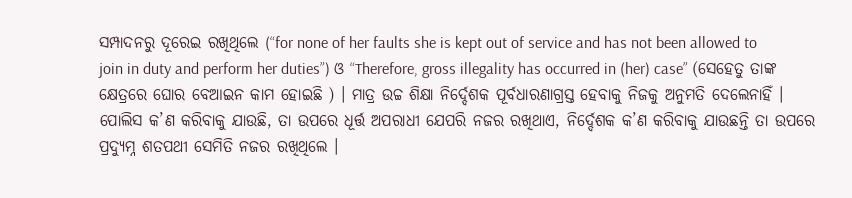ସମ୍ପାଦନରୁ ଦୂରେଇ ରଖିଥିଲେ (“for none of her faults she is kept out of service and has not been allowed to join in duty and perform her duties”) ଓ “Therefore, gross illegality has occurred in (her) case” (ସେହେତୁ ତାଙ୍କ କ୍ଷେତ୍ରରେ ଘୋର ବେଆଇନ କାମ ହୋଇଛି ) । ମାତ୍ର ଉଚ୍ଚ ଶିକ୍ଷା ନିର୍ଦ୍ଦେଶକ ପୂର୍ବଧାରଣାଗ୍ରସ୍ତ ହେବାକୁ ନିଜକୁ ଅନୁମତି ଦେଲେନାହିଁ । ପୋଲିସ କ’ଣ କରିବାକୁ ଯାଉଛି, ତା ଉପରେ ଧୂର୍ତ୍ତ ଅପରାଧୀ ଯେପରି ନଜର ରଖିଥାଏ, ନିର୍ଦ୍ଦେଶକ କ’ଣ କରିବାକୁ ଯାଉଛନ୍ତି ତା ଉପରେ ପ୍ରଦ୍ୟୁମ୍ନ ଶତପଥୀ ସେମିତି ନଜର ରଖିଥିଲେ ।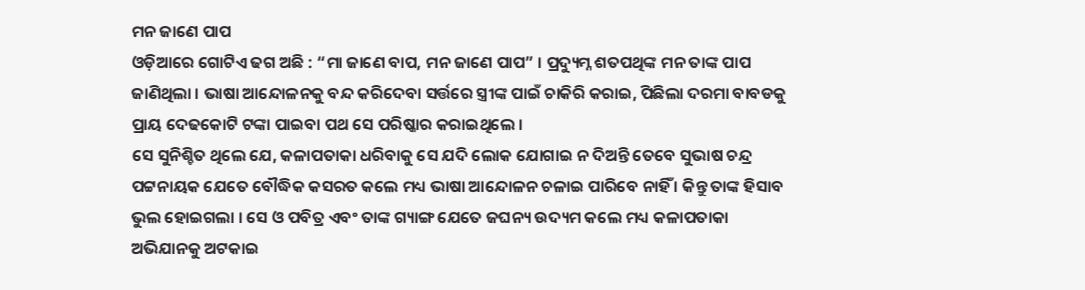ମନ ଜାଣେ ପାପ
ଓଡ଼ିଆରେ ଗୋଟିଏ ଢଗ ଅଛି : “ମା ଜାଣେ ବାପ, ମନ ଜାଣେ ପାପ” । ପ୍ରଦ୍ୟୁମ୍ନ ଶତପଥିଙ୍କ ମନ ତାଙ୍କ ପାପ ଜାଣିଥିଲା । ଭାଷା ଆନ୍ଦୋଳନକୁ ବନ୍ଦ କରିଦେବା ସର୍ତ୍ତରେ ସ୍ତ୍ରୀଙ୍କ ପାଇଁ ଚାକିରି କରାଇ, ପିଛିଲା ଦରମା ବାବଡକୁ ପ୍ରାୟ ଦେଢକୋଟି ଟଙ୍କା ପାଇବା ପଥ ସେ ପରିଷ୍କାର କରାଇଥିଲେ ।
ସେ ସୁନିଶ୍ଚିତ ଥିଲେ ଯେ, କଳାପତାକା ଧରିବାକୁ ସେ ଯଦି ଲୋକ ଯୋଗାଇ ନ ଦିଅନ୍ତି ତେବେ ସୁଭାଷ ଚନ୍ଦ୍ର ପଟ୍ଟନାୟକ ଯେତେ ବୌଦ୍ଧିକ କସରତ କଲେ ମଧ୍ୟ ଭାଷା ଆନ୍ଦୋଳନ ଚଳାଇ ପାରିବେ ନାହିଁ । କିନ୍ତୁ ତାଙ୍କ ହିସାବ ଭୁଲ ହୋଇଗଲା । ସେ ଓ ପବିତ୍ର ଏବଂ ତାଙ୍କ ଗ୍ୟାଙ୍ଗ ଯେତେ ଜଘନ୍ୟ ଉଦ୍ୟମ କଲେ ମଧ୍ୟ କଳାପତାକା ଅଭିଯାନକୁ ଅଟକାଇ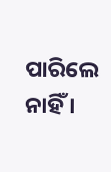ପାରିଲେ ନାହିଁ ।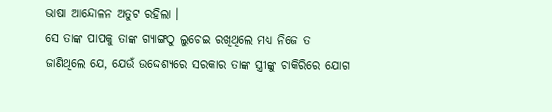ଭାଷା ଆନ୍ଦୋଳନ ଅତୁଟ ରହିଲା ।
ସେ ତାଙ୍କ ପାପକୁ ତାଙ୍କ ଗ୍ୟାଙ୍ଗଠୁ ଲୁଚେଇ ରଖିଥିଲେ ମଧ୍ୟ ନିଜେ ତ ଜାଣିଥିଲେ ଯେ, ଯେଉଁ ଉଦ୍ଦେଶ୍ୟରେ ସରକାର ତାଙ୍କ ସ୍ତ୍ରୀଙ୍କୁ ଚାକିରିରେ ଯୋଗ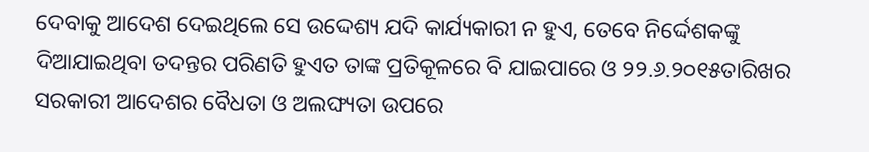ଦେବାକୁ ଆଦେଶ ଦେଇଥିଲେ ସେ ଉଦ୍ଦେଶ୍ୟ ଯଦି କାର୍ଯ୍ୟକାରୀ ନ ହୁଏ, ତେବେ ନିର୍ଦ୍ଦେଶକଙ୍କୁ ଦିଆଯାଇଥିବା ତଦନ୍ତର ପରିଣତି ହୁଏତ ତାଙ୍କ ପ୍ରତିକୂଳରେ ବି ଯାଇପାରେ ଓ ୨୨.୬.୨୦୧୫ତାରିଖର ସରକାରୀ ଆଦେଶର ବୈଧତା ଓ ଅଲଙ୍ଘ୍ୟତା ଉପରେ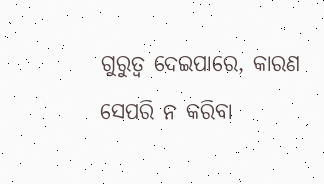ଗୁରୁତ୍ଵ ଦେଇପାରେ, କାରଣ ସେପରି ନ କରିବା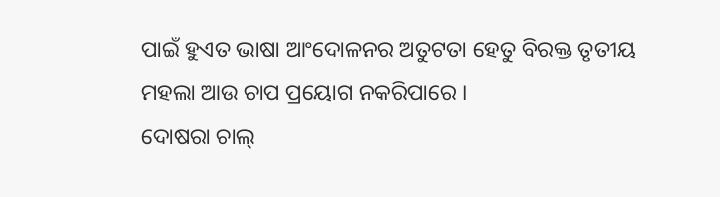ପାଇଁ ହୁଏତ ଭାଷା ଆଂଦୋଳନର ଅତୁଟତା ହେତୁ ବିରକ୍ତ ତୃତୀୟ ମହଲା ଆଉ ଚାପ ପ୍ରୟୋଗ ନକରିପାରେ ।
ଦୋଷରା ଚାଲ୍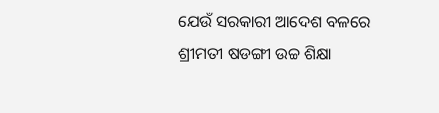ଯେଉଁ ସରକାରୀ ଆଦେଶ ବଳରେ ଶ୍ରୀମତୀ ଷଡଙ୍ଗୀ ଉଚ୍ଚ ଶିକ୍ଷା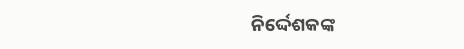ନିର୍ଦ୍ଦେଶକଙ୍କ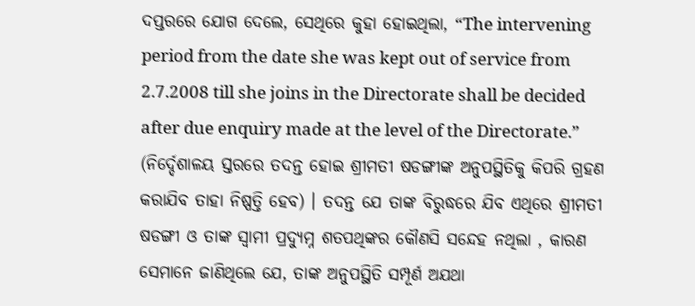ଦପ୍ତରରେ ଯୋଗ ଦେଲେ, ସେଥିରେ କୁହା ହୋଇଥିଲା, “The intervening period from the date she was kept out of service from 2.7.2008 till she joins in the Directorate shall be decided after due enquiry made at the level of the Directorate.” (ନିର୍ଦ୍ଦେଶାଳୟ ସ୍ତରରେ ତଦନ୍ତ ହୋଇ ଶ୍ରୀମତୀ ଷଡଙ୍ଗୀଙ୍କ ଅନୁପସ୍ଥିତିକୁ କିପରି ଗ୍ରହଣ କରାଯିବ ତାହା ନିଷ୍ପତ୍ତି ହେବ) । ତଦନ୍ତ ଯେ ତାଙ୍କ ବିରୁଦ୍ଧରେ ଯିବ ଏଥିରେ ଶ୍ରୀମତୀ ଷଡଙ୍ଗୀ ଓ ତାଙ୍କ ସ୍ଵାମୀ ପ୍ରଦ୍ୟୁମ୍ନ ଶତପଥିଙ୍କର କୌଣସି ସନ୍ଦେହ ନଥିଲା , କାରଣ ସେମାନେ ଜାଣିଥିଲେ ଯେ, ତାଙ୍କ ଅନୁପସ୍ଥିତି ସମ୍ପୂର୍ଣ ଅଯଥା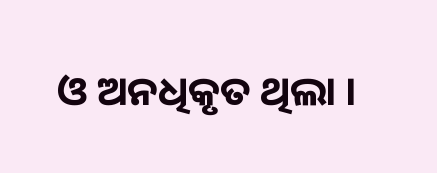ଓ ଅନଧିକୃତ ଥିଲା ।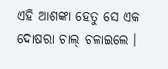ଏହି ଆଶଙ୍କା ହେତୁ ସେ ଏକ ଦୋଷରା ଚାଲ୍ ଚଳାଇଲେ ।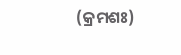(କ୍ରମଶଃ)